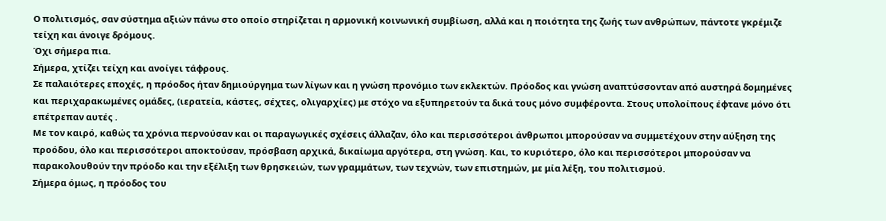Ο πολιτισμός, σαν σύστημα αξιών πάνω στο οποίο στηρίζεται η αρμονική κοινωνική συμβίωση, αλλά και η ποιότητα της ζωής των ανθρώπων, πάντοτε γκρέμιζε τείχη και άνοιγε δρόμους.
Όχι σήμερα πια.
Σήμερα, χτίζει τείχη και ανοίγει τάφρους.
Σε παλαιότερες εποχές, η πρόοδος ήταν δημιούργημα των λίγων και η γνώση προνόμιο των εκλεκτών. Πρόοδος και γνώση αναπτύσσονταν από αυστηρά δομημένες και περιχαρακωμένες ομάδες, (ιερατεία, κάστες, σέχτες, ολιγαρχίες) με στόχο να εξυπηρετούν τα δικά τους μόνο συμφέροντα. Στους υπολοίπους έφτανε μόνο ότι επέτρεπαν αυτές .
Με τον καιρό, καθώς τα χρόνια περνούσαν και οι παραγωγικές σχέσεις άλλαζαν, όλο και περισσότεροι άνθρωποι μπορούσαν να συμμετέχουν στην αύξηση της προόδου, όλο και περισσότεροι αποκτούσαν, πρόσβαση αρχικά, δικαίωμα αργότερα, στη γνώση. Και, το κυριότερο, όλο και περισσότεροι μπορούσαν να παρακολουθούν την πρόοδο και την εξέλιξη των θρησκειών, των γραμμάτων, των τεχνών, των επιστημών, με μία λέξη, του πολιτισμού.
Σήμερα όμως, η πρόοδος του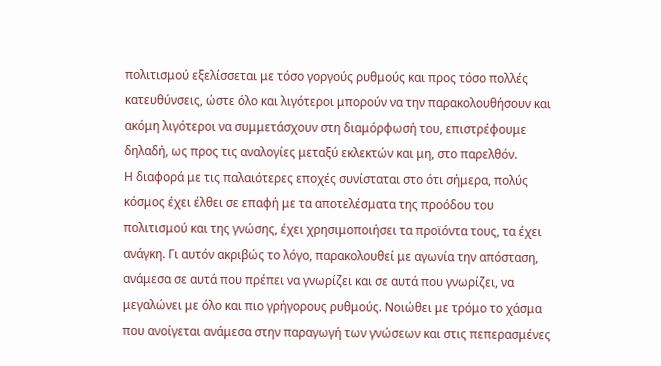πολιτισμού εξελίσσεται με τόσο γοργούς ρυθμούς και προς τόσο πολλές κατευθύνσεις, ώστε όλο και λιγότεροι μπορούν να την παρακολουθήσουν και ακόμη λιγότεροι να συμμετάσχουν στη διαμόρφωσή του, επιστρέφουμε δηλαδή, ως προς τις αναλογίες μεταξύ εκλεκτών και μη, στο παρελθόν.
Η διαφορά με τις παλαιότερες εποχές συνίσταται στο ότι σήμερα, πολύς κόσμος έχει έλθει σε επαφή με τα αποτελέσματα της προόδου του πολιτισμού και της γνώσης, έχει χρησιμοποιήσει τα προϊόντα τους, τα έχει ανάγκη. Γι αυτόν ακριβώς το λόγο, παρακολουθεί με αγωνία την απόσταση, ανάμεσα σε αυτά που πρέπει να γνωρίζει και σε αυτά που γνωρίζει, να μεγαλώνει με όλο και πιο γρήγορους ρυθμούς. Νοιώθει με τρόμο το χάσμα που ανοίγεται ανάμεσα στην παραγωγή των γνώσεων και στις πεπερασμένες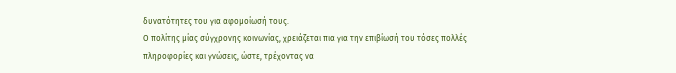δυνατότητες του για αφομοίωσή τους.
Ο πολίτης μίας σύγχρονης κοινωνίας, χρειάζεται πια για την επιβίωσή του τόσες πολλές πληροφορίες και γνώσεις, ώστε, τρέχοντας να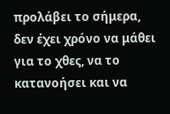προλάβει το σήμερα, δεν έχει χρόνο να μάθει για το χθες, να το κατανοήσει και να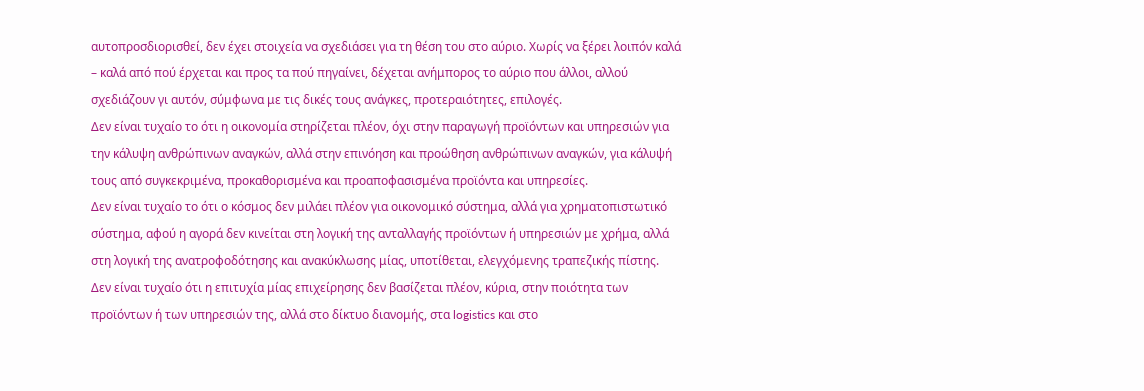αυτοπροσδιορισθεί, δεν έχει στοιχεία να σχεδιάσει για τη θέση του στο αύριο. Χωρίς να ξέρει λοιπόν καλά – καλά από πού έρχεται και προς τα πού πηγαίνει, δέχεται ανήμπορος το αύριο που άλλοι, αλλού σχεδιάζουν γι αυτόν, σύμφωνα με τις δικές τους ανάγκες, προτεραιότητες, επιλογές.
Δεν είναι τυχαίο το ότι η οικονομία στηρίζεται πλέον, όχι στην παραγωγή προϊόντων και υπηρεσιών για την κάλυψη ανθρώπινων αναγκών, αλλά στην επινόηση και προώθηση ανθρώπινων αναγκών, για κάλυψή τους από συγκεκριμένα, προκαθορισμένα και προαποφασισμένα προϊόντα και υπηρεσίες.
Δεν είναι τυχαίο το ότι ο κόσμος δεν μιλάει πλέον για οικονομικό σύστημα, αλλά για χρηματοπιστωτικό σύστημα, αφού η αγορά δεν κινείται στη λογική της ανταλλαγής προϊόντων ή υπηρεσιών με χρήμα, αλλά στη λογική της ανατροφοδότησης και ανακύκλωσης μίας, υποτίθεται, ελεγχόμενης τραπεζικής πίστης.
Δεν είναι τυχαίο ότι η επιτυχία μίας επιχείρησης δεν βασίζεται πλέον, κύρια, στην ποιότητα των προϊόντων ή των υπηρεσιών της, αλλά στο δίκτυο διανομής, στα logistics και στο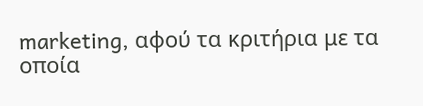marketing, αφού τα κριτήρια με τα οποία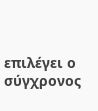επιλέγει ο σύγχρονος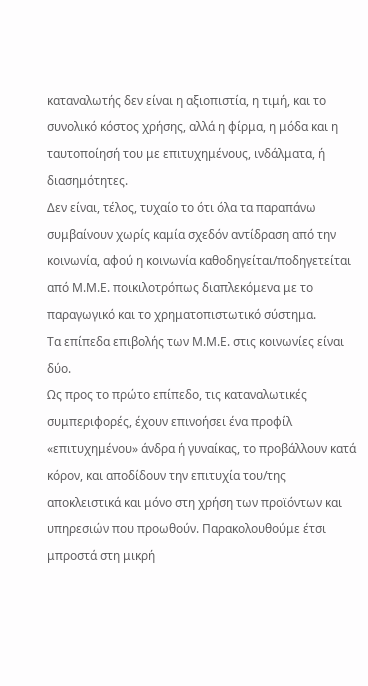καταναλωτής δεν είναι η αξιοπιστία, η τιμή, και το συνολικό κόστος χρήσης, αλλά η φίρμα, η μόδα και η ταυτοποίησή του με επιτυχημένους, ινδάλματα, ή διασημότητες.
Δεν είναι, τέλος, τυχαίο το ότι όλα τα παραπάνω συμβαίνουν χωρίς καμία σχεδόν αντίδραση από την κοινωνία, αφού η κοινωνία καθοδηγείται/ποδηγετείται από Μ.Μ.Ε. ποικιλοτρόπως διαπλεκόμενα με το παραγωγικό και το χρηματοπιστωτικό σύστημα.
Τα επίπεδα επιβολής των Μ.Μ.Ε. στις κοινωνίες είναι δύο.
Ως προς το πρώτο επίπεδο, τις καταναλωτικές συμπεριφορές, έχουν επινοήσει ένα προφίλ «επιτυχημένου» άνδρα ή γυναίκας, το προβάλλουν κατά κόρον, και αποδίδουν την επιτυχία του/της αποκλειστικά και μόνο στη χρήση των προϊόντων και υπηρεσιών που προωθούν. Παρακολουθούμε έτσι μπροστά στη μικρή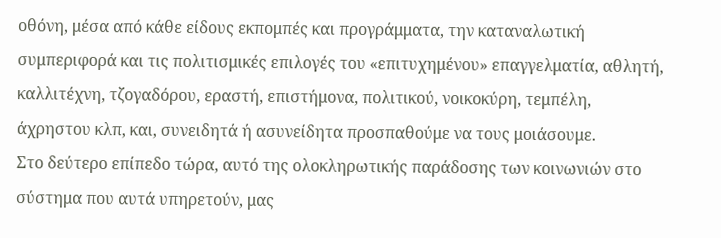οθόνη, μέσα από κάθε είδους εκπομπές και προγράμματα, την καταναλωτική συμπεριφορά και τις πολιτισμικές επιλογές του «επιτυχημένου» επαγγελματία, αθλητή, καλλιτέχνη, τζογαδόρου, εραστή, επιστήμονα, πολιτικού, νοικοκύρη, τεμπέλη, άχρηστου κλπ, και, συνειδητά ή ασυνείδητα προσπαθούμε να τους μοιάσουμε.
Στο δεύτερο επίπεδο τώρα, αυτό της ολοκληρωτικής παράδοσης των κοινωνιών στο σύστημα που αυτά υπηρετούν, μας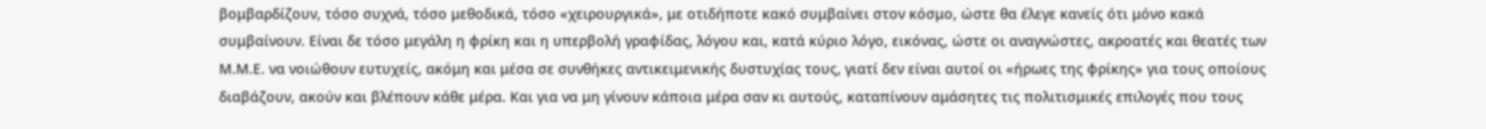βομβαρδίζουν, τόσο συχνά, τόσο μεθοδικά, τόσο «χειρουργικά», με οτιδήποτε κακό συμβαίνει στον κόσμο, ώστε θα έλεγε κανείς ότι μόνο κακά συμβαίνουν. Είναι δε τόσο μεγάλη η φρίκη και η υπερβολή γραφίδας, λόγου και, κατά κύριο λόγο, εικόνας, ώστε οι αναγνώστες, ακροατές και θεατές των Μ.Μ.Ε. να νοιώθουν ευτυχείς, ακόμη και μέσα σε συνθήκες αντικειμενικής δυστυχίας τους, γιατί δεν είναι αυτοί οι «ήρωες της φρίκης» για τους οποίους διαβάζουν, ακούν και βλέπουν κάθε μέρα. Και για να μη γίνουν κάποια μέρα σαν κι αυτούς, καταπίνουν αμάσητες τις πολιτισμικές επιλογές που τους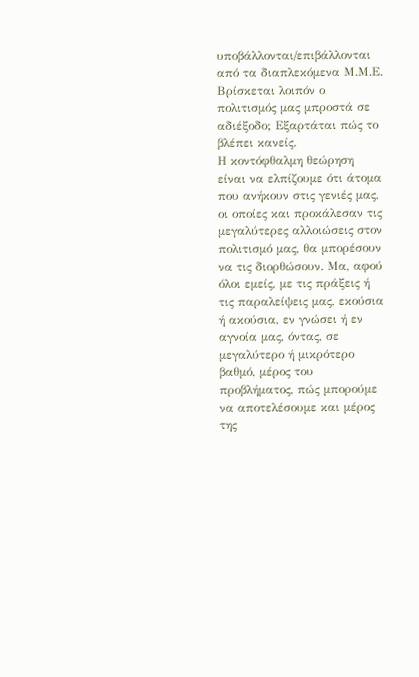υποβάλλονται/επιβάλλονται από τα διαπλεκόμενα Μ.Μ.Ε.
Βρίσκεται λοιπόν ο πολιτισμός μας μπροστά σε αδιέξοδο; Εξαρτάται πώς το βλέπει κανείς.
Η κοντόφθαλμη θεώρηση είναι να ελπίζουμε ότι άτομα που ανήκουν στις γενιές μας, οι οποίες και προκάλεσαν τις μεγαλύτερες αλλοιώσεις στον πολιτισμό μας, θα μπορέσουν να τις διορθώσουν. Μα, αφού όλοι εμείς, με τις πράξεις ή τις παραλείψεις μας, εκούσια ή ακούσια, εν γνώσει ή εν αγνοία μας, όντας, σε μεγαλύτερο ή μικρότερο βαθμό, μέρος του προβλήματος, πώς μπορούμε να αποτελέσουμε και μέρος της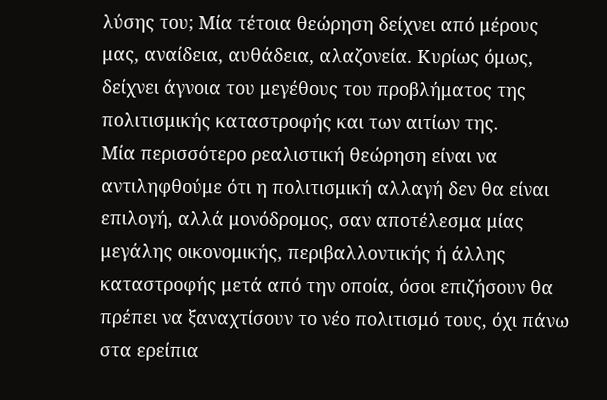λύσης του; Μία τέτοια θεώρηση δείχνει από μέρους μας, αναίδεια, αυθάδεια, αλαζονεία. Κυρίως όμως, δείχνει άγνοια του μεγέθους του προβλήματος της πολιτισμικής καταστροφής και των αιτίων της.
Μία περισσότερο ρεαλιστική θεώρηση είναι να αντιληφθούμε ότι η πολιτισμική αλλαγή δεν θα είναι επιλογή, αλλά μονόδρομος, σαν αποτέλεσμα μίας μεγάλης οικονομικής, περιβαλλοντικής ή άλλης καταστροφής μετά από την οποία, όσοι επιζήσουν θα πρέπει να ξαναχτίσουν το νέο πολιτισμό τους, όχι πάνω στα ερείπια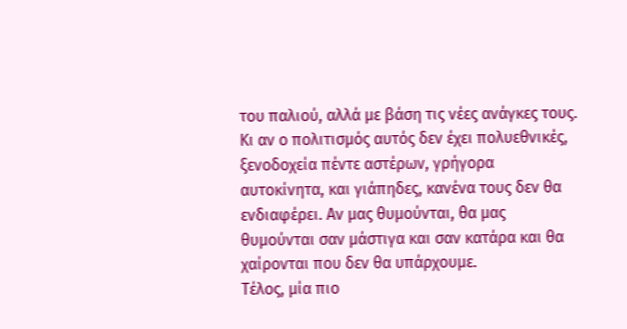του παλιού, αλλά με βάση τις νέες ανάγκες τους. Κι αν ο πολιτισμός αυτός δεν έχει πολυεθνικές, ξενοδοχεία πέντε αστέρων, γρήγορα αυτοκίνητα, και γιάπηδες, κανένα τους δεν θα ενδιαφέρει. Αν μας θυμούνται, θα μας θυμούνται σαν μάστιγα και σαν κατάρα και θα χαίρονται που δεν θα υπάρχουμε.
Τέλος, μία πιο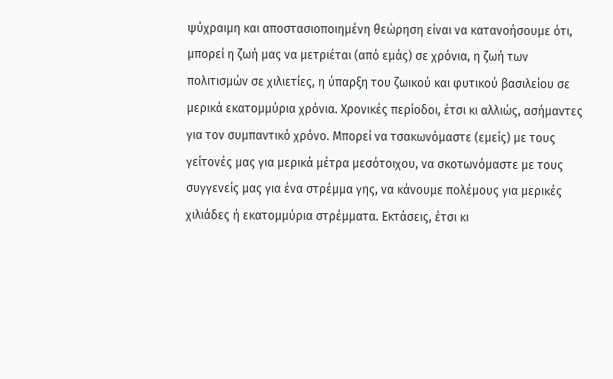ψύχραιμη και αποστασιοποιημένη θεώρηση είναι να κατανοήσουμε ότι, μπορεί η ζωή μας να μετριέται (από εμάς) σε χρόνια, η ζωή των πολιτισμών σε χιλιετίες, η ύπαρξη του ζωικού και φυτικού βασιλείου σε μερικά εκατομμύρια χρόνια. Χρονικές περίοδοι, έτσι κι αλλιώς, ασήμαντες για τον συμπαντικό χρόνο. Μπορεί να τσακωνόμαστε (εμείς) με τους γείτονές μας για μερικά μέτρα μεσότοιχου, να σκοτωνόμαστε με τους συγγενείς μας για ένα στρέμμα γης, να κάνουμε πολέμους για μερικές χιλιάδες ή εκατομμύρια στρέμματα. Εκτάσεις, έτσι κι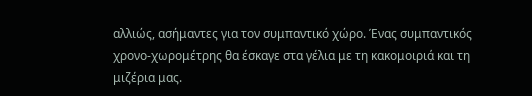αλλιώς, ασήμαντες για τον συμπαντικό χώρο. Ένας συμπαντικός χρονο-χωρομέτρης θα έσκαγε στα γέλια με τη κακομοιριά και τη μιζέρια μας.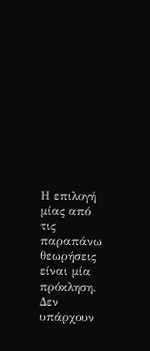Η επιλογή μίας από τις παραπάνω θεωρήσεις είναι μία πρόκληση.
Δεν υπάρχουν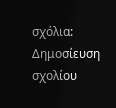σχόλια:
Δημοσίευση σχολίου